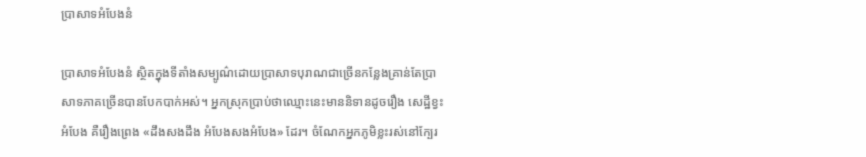ប្រាសាទអំបែងនំ

ប្រាសាទអំបែងនំ ស្ថិតក្នុងទីតាំងសម្បូណ៌ដោយប្រាសាទបុរាណជាច្រើនកន្លែងគ្រាន់តែប្រាសាទភាគច្រើនបានបែកបាក់អស់។ អ្នកស្រុកប្រាប់ថាឈ្មោះនេះមាននិទានដូចរឿង សេដ្ឋីខ្វះអំបែង គឺរឿងព្រេង «ដឹងសងដឹង អំបែងសងអំបែង» ដែរ។ ចំណែកអ្នកភូមិខ្លះរស់នៅក្បែរ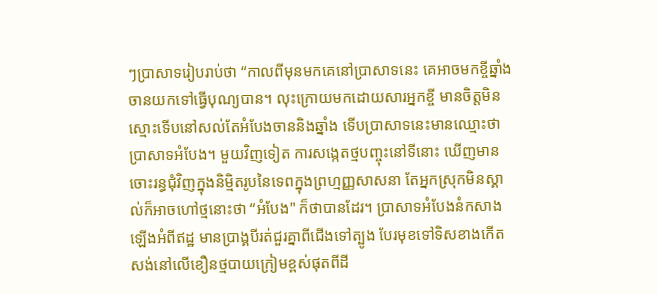ៗប្រាសាទរៀបរាប់ថា “កាលពីមុនមកគេនៅប្រាសាទនេះ គេអាចមកខ្ចីឆ្នាំងចានយកទៅធ្វើបុណ្យបាន។ លុះក្រោយមកដោយសារអ្នកខ្ចី មានចិត្តមិនស្មោះទើបនៅសល់តែអំបែងចាននិងឆ្នាំង ទើបប្រាសាទនេះមានឈ្មោះថា ប្រាសាទអំបែង។ មួយវិញទៀត ការសង្កេតថ្មបញ្ចុះនៅទីនោះ ឃើញមានចោះរន្ធជុំវិញក្នុងនិម្មិតរូបនៃទេពក្នុងព្រហ្មញ្ញសាសនា តែអ្នកស្រុកមិនស្គាល់ក៏អាចហៅថ្មនោះថា “អំបែង" ក៏ថាបានដែរ។ ប្រាសាទអំបែងនំកសាងឡើងអំពីឥដ្ឋ មានប្រាង្គបីរត់ជួរគ្នាពីជើងទៅត្បូង បែរមុខទៅទិសខាងកើតសង់នៅលើខឿនថ្មបាយក្រៀមខ្ពស់ផុតពីដី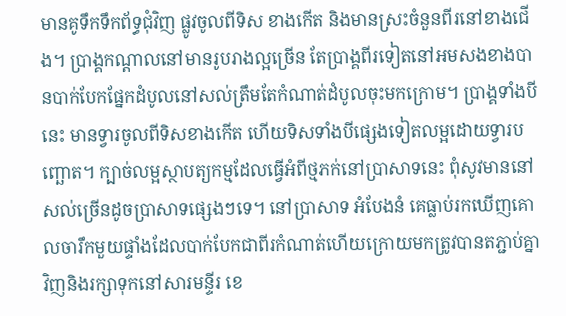មានគូទឹកទឹកព័ទ្ធជុំវិញ ផ្លូវចូលពីទិស ខាងកើត និងមានស្រះចំនួនពីរនៅខាងជើង។ ប្រាង្គកណ្ដាលនៅមានរូបរាងល្អច្រើន តែប្រាង្គពីរទៀតនៅអមសងខាងបានបាក់បែកផ្នែកដំបូលនៅសល់ត្រឹមតែកំណាត់ដំបូលចុះមកក្រោម។ ប្រាង្គទាំងបីនេះ មានទ្វារចូលពីទិសខាងកើត ហើយទិសទាំងបីផ្សេងទៀតលម្អដោយទ្វារបញ្ឆោត។ ក្បាច់លម្អស្ថាបត្យកម្មដែលធ្វើអំពីថ្មភក់នៅប្រាសាទនេះ ពុំសូវមាននៅសល់ច្រើនដូចប្រាសាទផ្សេងៗទេ។ នៅប្រាសាទ អំបែងនំ គេធ្លាប់រកឃើញគោលចារឹកមួយផ្ទាំងដែលបាក់បែកជាពីរកំណាត់ហើយក្រោយមកត្រូវបានតភ្ជាប់គ្នាវិញនិងរក្សាទុកនៅសារមន្ទីរ ខេ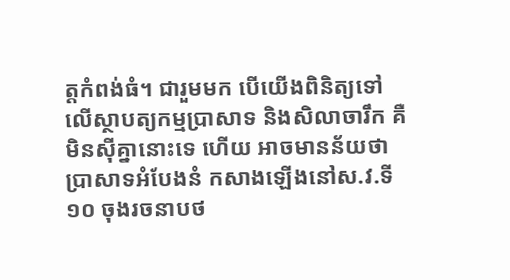ត្តកំពង់ធំ។ ជារួមមក បើយើងពិនិត្យទៅលើស្ថាបត្យកម្មប្រាសាទ និងសិលាចារឹក គឺមិនស៊ីគ្នានោះទេ ហើយ អាចមានន័យថា ប្រាសាទអំបែងនំ កសាងឡើងនៅស.វ.ទី១០ ចុងរចនាបថ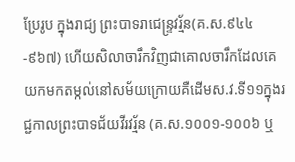ប្រែរូប ក្នុងរាជ្យ ព្រះបាទរាជេន្រ្ទវរ្ម័ន(គ.ស.៩៤៤-៩៦៧) ហើយសិលាចារឹកវិញជាគោលចារឹកដែលគេយកមកតម្កល់នៅសម័យក្រោយគឺដើមស.វ.ទី១១ក្នុងរជ្ជកាលព្រះបាទជ័យវីរវរ្ម័ន (គ.ស.១០០១-១០០៦ ឬ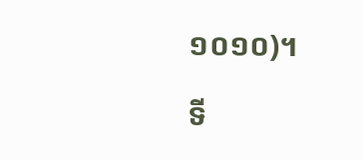១០១០)។

ទី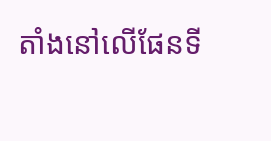តាំងនៅលើផែនទី